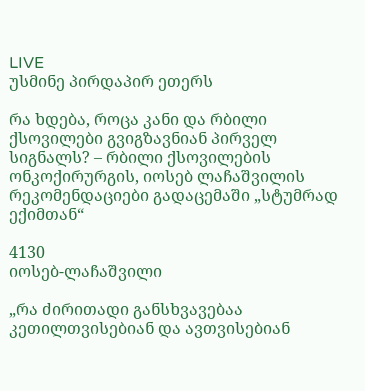LIVE
უსმინე პირდაპირ ეთერს

რა ხდება, როცა კანი და რბილი ქსოვილები გვიგზავნიან პირველ სიგნალს? – რბილი ქსოვილების ონკოქირურგის, იოსებ ლაჩაშვილის რეკომენდაციები გადაცემაში „სტუმრად ექიმთან“

4130
იოსებ-ლაჩაშვილი

„რა ძირითადი განსხვავებაა კეთილთვისებიან და ავთვისებიან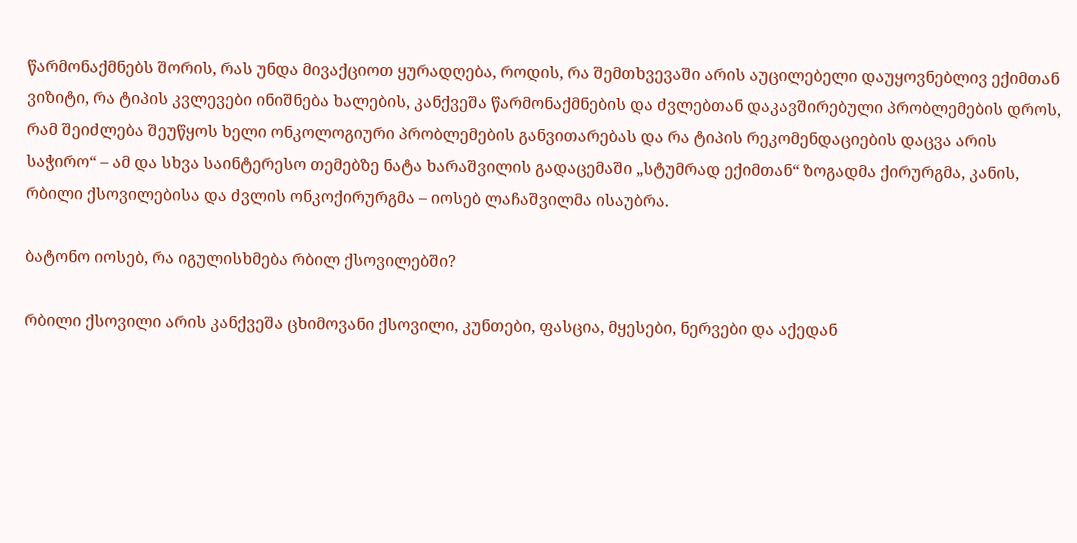წარმონაქმნებს შორის, რას უნდა მივაქციოთ ყურადღება, როდის, რა შემთხვევაში არის აუცილებელი დაუყოვნებლივ ექიმთან ვიზიტი, რა ტიპის კვლევები ინიშნება ხალების, კანქვეშა წარმონაქმნების და ძვლებთან დაკავშირებული პრობლემების დროს, რამ შეიძლება შეუწყოს ხელი ონკოლოგიური პრობლემების განვითარებას და რა ტიპის რეკომენდაციების დაცვა არის საჭირო“ – ამ და სხვა საინტერესო თემებზე ნატა ხარაშვილის გადაცემაში „სტუმრად ექიმთან“ ზოგადმა ქირურგმა, კანის, რბილი ქსოვილებისა და ძვლის ონკოქირურგმა – იოსებ ლაჩაშვილმა ისაუბრა.

ბატონო იოსებ, რა იგულისხმება რბილ ქსოვილებში?

რბილი ქსოვილი არის კანქვეშა ცხიმოვანი ქსოვილი, კუნთები, ფასცია, მყესები, ნერვები და აქედან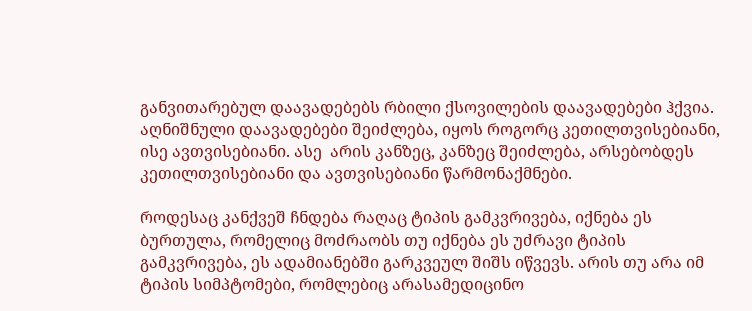განვითარებულ დაავადებებს რბილი ქსოვილების დაავადებები ჰქვია. აღნიშნული დაავადებები შეიძლება, იყოს როგორც კეთილთვისებიანი, ისე ავთვისებიანი. ასე  არის კანზეც, კანზეც შეიძლება, არსებობდეს კეთილთვისებიანი და ავთვისებიანი წარმონაქმნები.

როდესაც კანქვეშ ჩნდება რაღაც ტიპის გამკვრივება, იქნება ეს ბურთულა, რომელიც მოძრაობს თუ იქნება ეს უძრავი ტიპის გამკვრივება, ეს ადამიანებში გარკვეულ შიშს იწვევს. არის თუ არა იმ ტიპის სიმპტომები, რომლებიც არასამედიცინო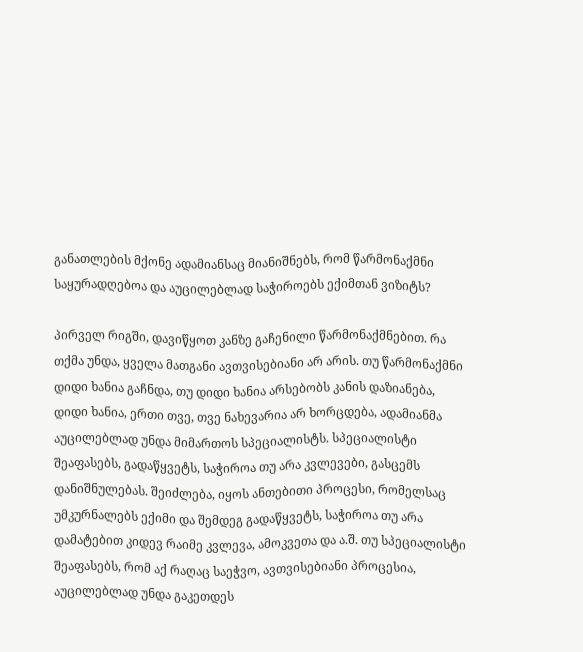განათლების მქონე ადამიანსაც მიანიშნებს, რომ წარმონაქმნი საყურადღებოა და აუცილებლად საჭიროებს ექიმთან ვიზიტს?

პირველ რიგში, დავიწყოთ კანზე გაჩენილი წარმონაქმნებით. რა თქმა უნდა, ყველა მათგანი ავთვისებიანი არ არის. თუ წარმონაქმნი დიდი ხანია გაჩნდა, თუ დიდი ხანია არსებობს კანის დაზიანება, დიდი ხანია, ერთი თვე, თვე ნახევარია არ ხორცდება, ადამიანმა აუცილებლად უნდა მიმართოს სპეციალისტს. სპეციალისტი შეაფასებს, გადაწყვეტს, საჭიროა თუ არა კვლევები, გასცემს დანიშნულებას. შეიძლება, იყოს ანთებითი პროცესი, რომელსაც უმკურნალებს ექიმი და შემდეგ გადაწყვეტს, საჭიროა თუ არა დამატებით კიდევ რაიმე კვლევა, ამოკვეთა და ა.შ. თუ სპეციალისტი შეაფასებს, რომ აქ რაღაც საეჭვო, ავთვისებიანი პროცესია, აუცილებლად უნდა გაკეთდეს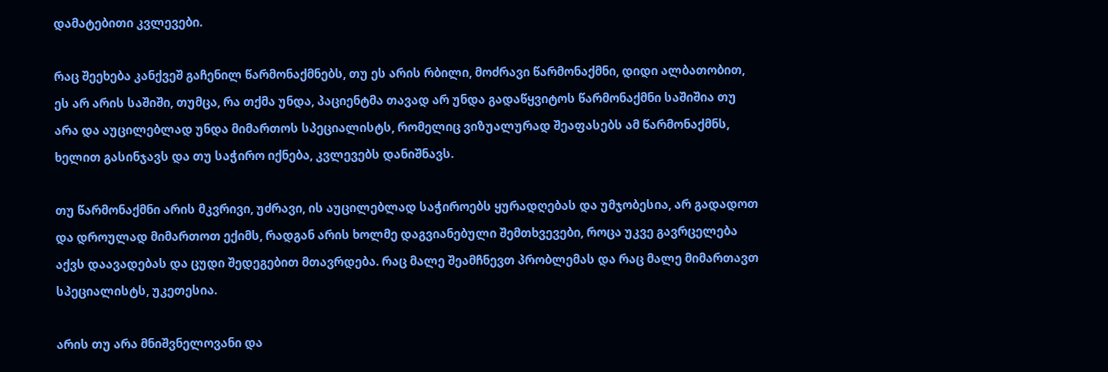დამატებითი კვლევები.

რაც შეეხება კანქვეშ გაჩენილ წარმონაქმნებს, თუ ეს არის რბილი, მოძრავი წარმონაქმნი, დიდი ალბათობით, ეს არ არის საშიში, თუმცა, რა თქმა უნდა, პაციენტმა თავად არ უნდა გადაწყვიტოს წარმონაქმნი საშიშია თუ არა და აუცილებლად უნდა მიმართოს სპეციალისტს, რომელიც ვიზუალურად შეაფასებს ამ წარმონაქმნს, ხელით გასინჯავს და თუ საჭირო იქნება, კვლევებს დანიშნავს.

თუ წარმონაქმნი არის მკვრივი, უძრავი, ის აუცილებლად საჭიროებს ყურადღებას და უმჯობესია, არ გადადოთ და დროულად მიმართოთ ექიმს, რადგან არის ხოლმე დაგვიანებული შემთხვევები, როცა უკვე გავრცელება აქვს დაავადებას და ცუდი შედეგებით მთავრდება. რაც მალე შეამჩნევთ პრობლემას და რაც მალე მიმართავთ სპეციალისტს, უკეთესია.

არის თუ არა მნიშვნელოვანი და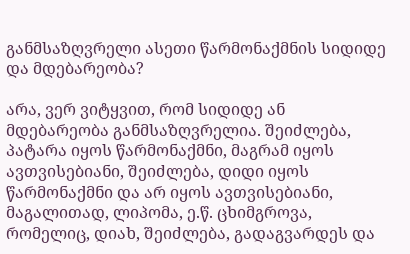განმსაზღვრელი ასეთი წარმონაქმნის სიდიდე და მდებარეობა?

არა, ვერ ვიტყვით, რომ სიდიდე ან მდებარეობა განმსაზღვრელია. შეიძლება, პატარა იყოს წარმონაქმნი, მაგრამ იყოს ავთვისებიანი, შეიძლება, დიდი იყოს წარმონაქმნი და არ იყოს ავთვისებიანი, მაგალითად, ლიპომა, ე.წ. ცხიმგროვა, რომელიც, დიახ, შეიძლება, გადაგვარდეს და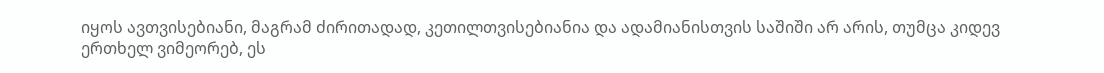იყოს ავთვისებიანი, მაგრამ ძირითადად, კეთილთვისებიანია და ადამიანისთვის საშიში არ არის, თუმცა კიდევ ერთხელ ვიმეორებ, ეს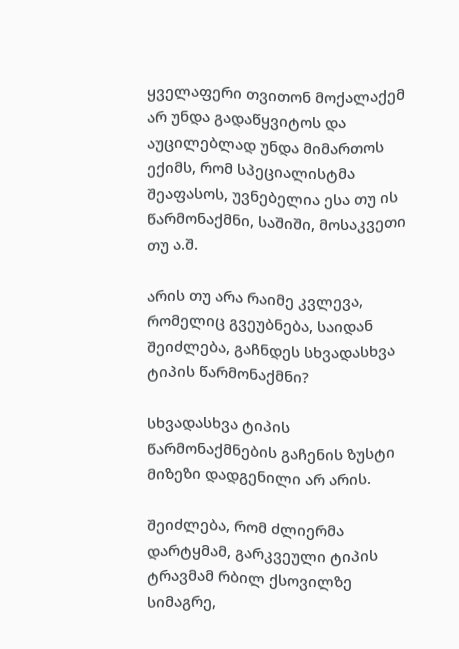ყველაფერი თვითონ მოქალაქემ არ უნდა გადაწყვიტოს და აუცილებლად უნდა მიმართოს ექიმს, რომ სპეციალისტმა შეაფასოს, უვნებელია ესა თუ ის წარმონაქმნი, საშიში, მოსაკვეთი თუ ა.შ.

არის თუ არა რაიმე კვლევა, რომელიც გვეუბნება, საიდან შეიძლება, გაჩნდეს სხვადასხვა ტიპის წარმონაქმნი?

სხვადასხვა ტიპის წარმონაქმნების გაჩენის ზუსტი მიზეზი დადგენილი არ არის.

შეიძლება, რომ ძლიერმა დარტყმამ, გარკვეული ტიპის ტრავმამ რბილ ქსოვილზე სიმაგრე,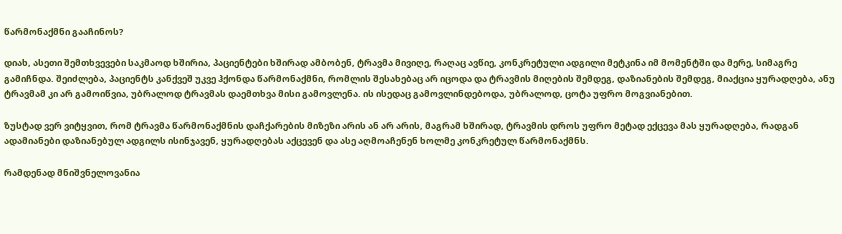წარმონაქმნი გააჩინოს?

დიახ, ასეთი შემთხვევები საკმაოდ ხშირია, პაციენტები ხშირად ამბობენ, ტრავმა მივიღე, რაღაც ავწიე, კონკრეტული ადგილი მეტკინა იმ მომენტში და მერე, სიმაგრე გამიჩნდა. შეიძლება, პაციენტს კანქვეშ უკვე ჰქონდა წარმონაქმნი, რომლის შესახებაც არ იცოდა და ტრავმის მიღების შემდეგ, დაზიანების შემდეგ, მიაქცია ყურადღება, ანუ ტრავმამ კი არ გამოიწვია, უბრალოდ ტრავმას დაემთხვა მისი გამოვლენა. ის ისედაც გამოვლინდებოდა, უბრალოდ, ცოტა უფრო მოგვიანებით.

ზუსტად ვერ ვიტყვით, რომ ტრავმა წარმონაქმნის დაჩქარების მიზეზი არის ან არ არის, მაგრამ ხშირად, ტრავმის დროს უფრო მეტად ექცევა მას ყურადღება, რადგან ადამიანები დაზიანებულ ადგილს ისინჯავენ, ყურადღებას აქცევენ და ასე აღმოაჩენენ ხოლმე კონკრეტულ წარმონაქმნს.

რამდენად მნიშვნელოვანია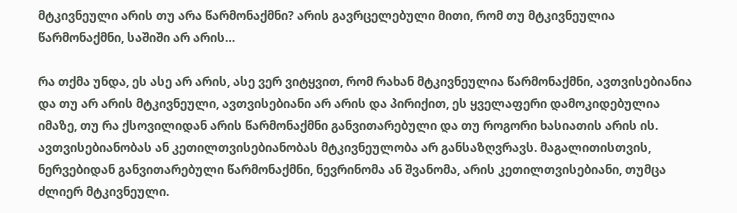მტკივნეული არის თუ არა წარმონაქმნი? არის გავრცელებული მითი, რომ თუ მტკივნეულია წარმონაქმნი, საშიში არ არის…

რა თქმა უნდა, ეს ასე არ არის, ასე ვერ ვიტყვით, რომ რახან მტკივნეულია წარმონაქმნი, ავთვისებიანია და თუ არ არის მტკივნეული, ავთვისებიანი არ არის და პირიქით, ეს ყველაფერი დამოკიდებულია იმაზე, თუ რა ქსოვილიდან არის წარმონაქმნი განვითარებული და თუ როგორი ხასიათის არის ის. ავთვისებიანობას ან კეთილთვისებიანობას მტკივნეულობა არ განსაზღვრავს. მაგალითისთვის, ნერვებიდან განვითარებული წარმონაქმნი, ნევრინომა ან შვანომა, არის კეთილთვისებიანი, თუმცა ძლიერ მტკივნეული.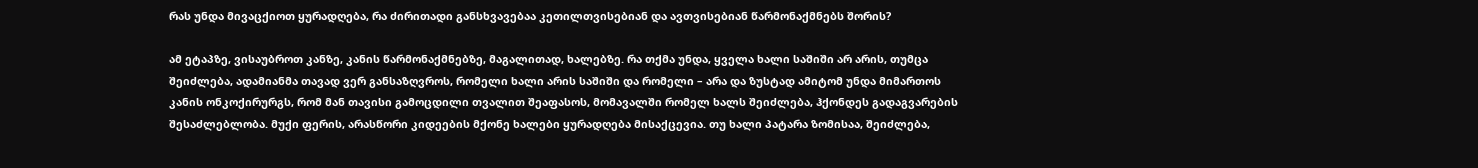რას უნდა მივაცქიოთ ყურადღება, რა ძირითადი განსხვავებაა კეთილთვისებიან და ავთვისებიან წარმონაქმნებს შორის?

ამ ეტაპზე, ვისაუბროთ კანზე, კანის წარმონაქმნებზე, მაგალითად, ხალებზე. რა თქმა უნდა, ყველა ხალი საშიში არ არის, თუმცა შეიძლება, ადამიანმა თავად ვერ განსაზღვროს, რომელი ხალი არის საშიში და რომელი – არა და ზუსტად ამიტომ უნდა მიმართოს კანის ონკოქირურგს, რომ მან თავისი გამოცდილი თვალით შეაფასოს, მომავალში რომელ ხალს შეიძლება, ჰქონდეს გადაგვარების შესაძლებლობა. მუქი ფერის, არასწორი კიდეების მქონე ხალები ყურადღება მისაქცევია. თუ ხალი პატარა ზომისაა, შეიძლება,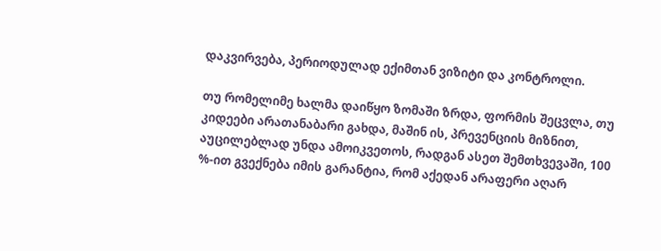დაკვირვება, პერიოდულად ექიმთან ვიზიტი და კონტროლი.

თუ რომელიმე ხალმა დაიწყო ზომაში ზრდა, ფორმის შეცვლა, თუ კიდეები არათანაბარი გახდა, მაშინ ის, პრევენციის მიზნით, აუცილებლად უნდა ამოიკვეთოს, რადგან ასეთ შემთხვევაში, 100 %-ით გვექნება იმის გარანტია, რომ აქედან არაფერი აღარ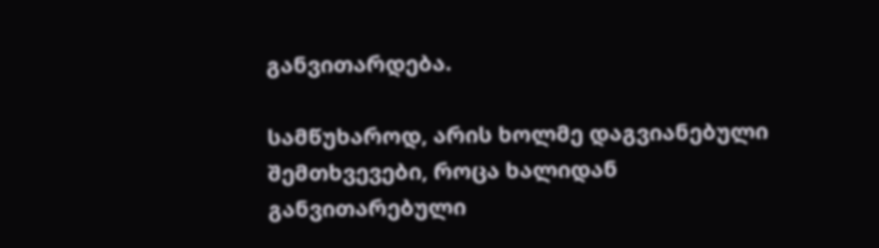განვითარდება.

სამწუხაროდ, არის ხოლმე დაგვიანებული შემთხვევები, როცა ხალიდან განვითარებული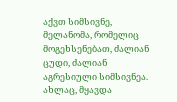აქვთ სიმსივნე, მელანომა, რომელიც მოგეხსენებათ, ძალიან ცუდი, ძალიან აგრესიული სიმსივნეა. ახლაც, მყავდა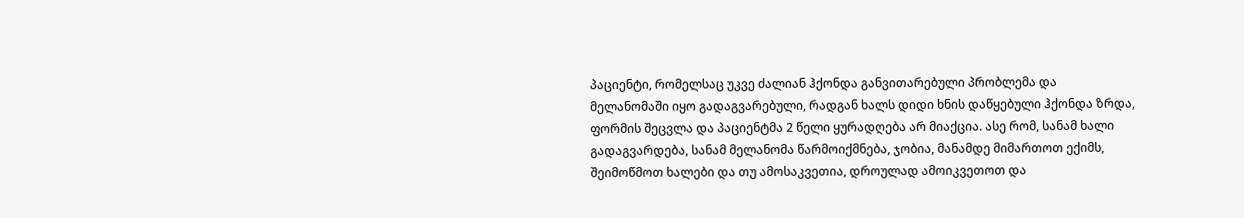პაციენტი, რომელსაც უკვე ძალიან ჰქონდა განვითარებული პრობლემა და მელანომაში იყო გადაგვარებული, რადგან ხალს დიდი ხნის დაწყებული ჰქონდა ზრდა, ფორმის შეცვლა და პაციენტმა 2 წელი ყურადღება არ მიაქცია. ასე რომ, სანამ ხალი გადაგვარდება, სანამ მელანომა წარმოიქმნება, ჯობია, მანამდე მიმართოთ ექიმს, შეიმოწმოთ ხალები და თუ ამოსაკვეთია, დროულად ამოიკვეთოთ და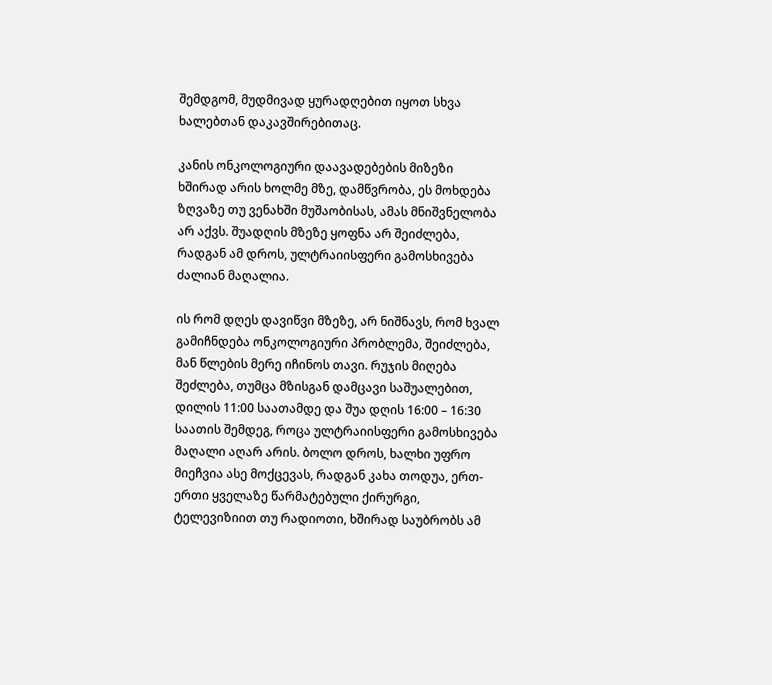შემდგომ, მუდმივად ყურადღებით იყოთ სხვა ხალებთან დაკავშირებითაც.

კანის ონკოლოგიური დაავადებების მიზეზი ხშირად არის ხოლმე მზე, დამწვრობა, ეს მოხდება ზღვაზე თუ ვენახში მუშაობისას, ამას მნიშვნელობა არ აქვს. შუადღის მზეზე ყოფნა არ შეიძლება, რადგან ამ დროს, ულტრაიისფერი გამოსხივება ძალიან მაღალია.

ის რომ დღეს დავიწვი მზეზე, არ ნიშნავს, რომ ხვალ გამიჩნდება ონკოლოგიური პრობლემა, შეიძლება, მან წლების მერე იჩინოს თავი. რუჯის მიღება შეძლება, თუმცა მზისგან დამცავი საშუალებით, დილის 11:00 საათამდე და შუა დღის 16:00 – 16:30 საათის შემდეგ, როცა ულტრაიისფერი გამოსხივება მაღალი აღარ არის. ბოლო დროს, ხალხი უფრო მიეჩვია ასე მოქცევას, რადგან კახა თოდუა, ერთ-ერთი ყველაზე წარმატებული ქირურგი, ტელევიზიით თუ რადიოთი, ხშირად საუბრობს ამ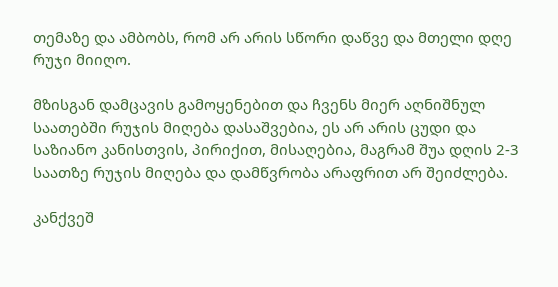თემაზე და ამბობს, რომ არ არის სწორი დაწვე და მთელი დღე რუჯი მიიღო.

მზისგან დამცავის გამოყენებით და ჩვენს მიერ აღნიშნულ საათებში რუჯის მიღება დასაშვებია, ეს არ არის ცუდი და საზიანო კანისთვის, პირიქით, მისაღებია, მაგრამ შუა დღის 2-3 საათზე რუჯის მიღება და დამწვრობა არაფრით არ შეიძლება.

კანქვეშ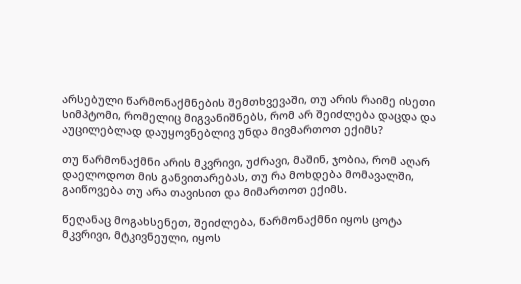არსებული წარმონაქმნების შემთხვევაში, თუ არის რაიმე ისეთი სიმპტომი, რომელიც მიგვანიშნებს, რომ არ შეიძლება დაცდა და აუცილებლად დაუყოვნებლივ უნდა მივმართოთ ექიმს?

თუ წარმონაქმნი არის მკვრივი, უძრავი, მაშინ, ჯობია, რომ აღარ დაელოდოთ მის განვითარებას, თუ რა მოხდება მომავალში, გაიწოვება თუ არა თავისით და მიმართოთ ექიმს.

წეღანაც მოგახსენეთ, შეიძლება, წარმონაქმნი იყოს ცოტა მკვრივი, მტკივნეული, იყოს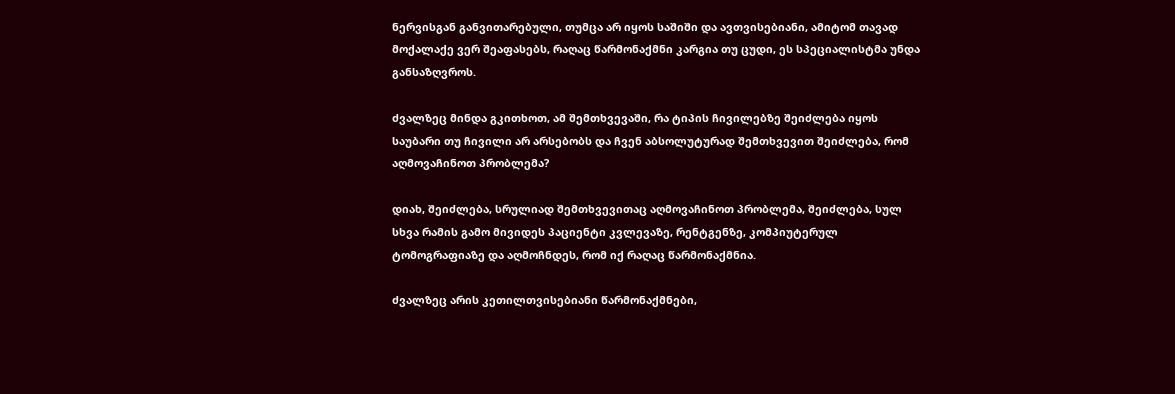ნერვისგან განვითარებული, თუმცა არ იყოს საშიში და ავთვისებიანი, ამიტომ თავად მოქალაქე ვერ შეაფასებს, რაღაც წარმონაქმნი კარგია თუ ცუდი, ეს სპეციალისტმა უნდა განსაზღვროს.

ძვალზეც მინდა გკითხოთ, ამ შემთხვევაში, რა ტიპის ჩივილებზე შეიძლება იყოს საუბარი თუ ჩივილი არ არსებობს და ჩვენ აბსოლუტურად შემთხვევით შეიძლება, რომ აღმოვაჩინოთ პრობლემა?

დიახ, შეიძლება, სრულიად შემთხვევითაც აღმოვაჩინოთ პრობლემა, შეიძლება, სულ სხვა რამის გამო მივიდეს პაციენტი კვლევაზე, რენტგენზე, კომპიუტერულ ტომოგრაფიაზე და აღმოჩნდეს, რომ იქ რაღაც წარმონაქმნია.

ძვალზეც არის კეთილთვისებიანი წარმონაქმნები,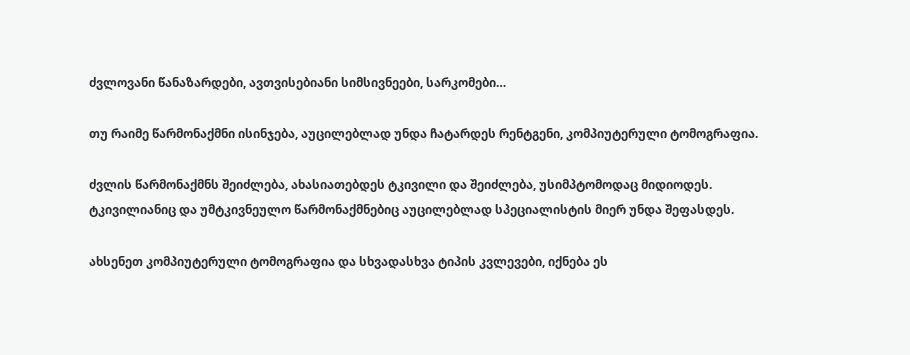ძვლოვანი წანაზარდები, ავთვისებიანი სიმსივნეები, სარკომები…

თუ რაიმე წარმონაქმნი ისინჯება, აუცილებლად უნდა ჩატარდეს რენტგენი, კომპიუტერული ტომოგრაფია.

ძვლის წარმონაქმნს შეიძლება, ახასიათებდეს ტკივილი და შეიძლება, უსიმპტომოდაც მიდიოდეს. ტკივილიანიც და უმტკივნეულო წარმონაქმნებიც აუცილებლად სპეციალისტის მიერ უნდა შეფასდეს.

ახსენეთ კომპიუტერული ტომოგრაფია და სხვადასხვა ტიპის კვლევები, იქნება ეს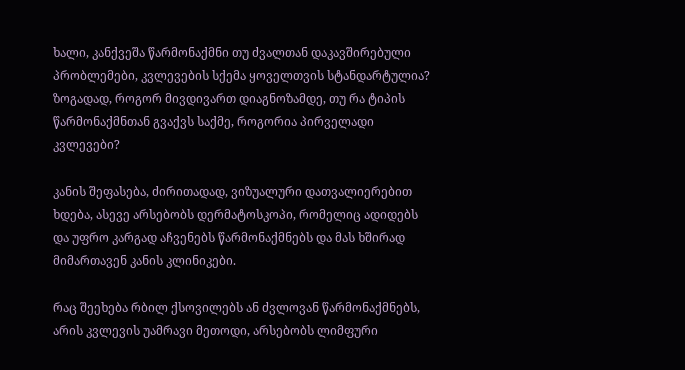ხალი, კანქვეშა წარმონაქმნი თუ ძვალთან დაკავშირებული პრობლემები, კვლევების სქემა ყოველთვის სტანდარტულია? ზოგადად, როგორ მივდივართ დიაგნოზამდე, თუ რა ტიპის წარმონაქმნთან გვაქვს საქმე, როგორია პირველადი კვლევები?

კანის შეფასება, ძირითადად, ვიზუალური დათვალიერებით ხდება, ასევე არსებობს დერმატოსკოპი, რომელიც ადიდებს და უფრო კარგად აჩვენებს წარმონაქმნებს და მას ხშირად მიმართავენ კანის კლინიკები.

რაც შეეხება რბილ ქსოვილებს ან ძვლოვან წარმონაქმნებს, არის კვლევის უამრავი მეთოდი, არსებობს ლიმფური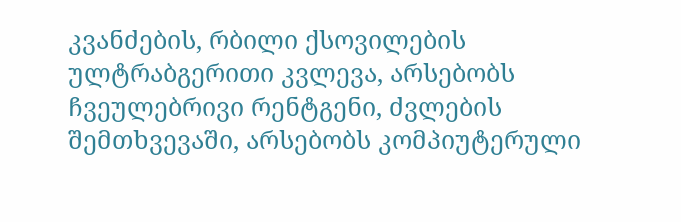კვანძების, რბილი ქსოვილების ულტრაბგერითი კვლევა, არსებობს ჩვეულებრივი რენტგენი, ძვლების შემთხვევაში, არსებობს კომპიუტერული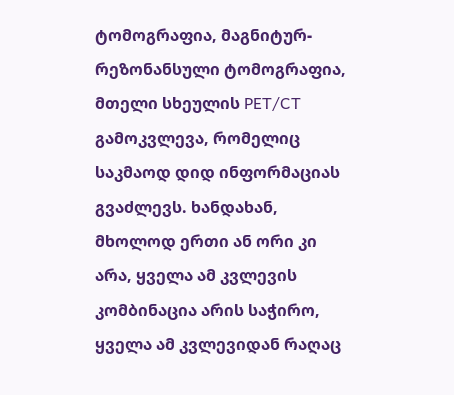ტომოგრაფია, მაგნიტურ-რეზონანსული ტომოგრაფია, მთელი სხეულის PET/CT გამოკვლევა, რომელიც საკმაოდ დიდ ინფორმაციას გვაძლევს. ხანდახან, მხოლოდ ერთი ან ორი კი არა, ყველა ამ კვლევის კომბინაცია არის საჭირო, ყველა ამ კვლევიდან რაღაც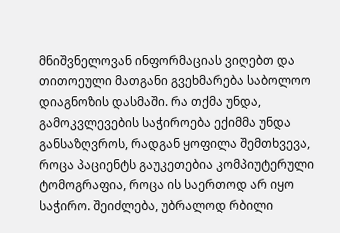მნიშვნელოვან ინფორმაციას ვიღებთ და თითოეული მათგანი გვეხმარება საბოლოო დიაგნოზის დასმაში. რა თქმა უნდა, გამოკვლევების საჭიროება ექიმმა უნდა განსაზღვროს, რადგან ყოფილა შემთხვევა, როცა პაციენტს გაუკეთებია კომპიუტერული ტომოგრაფია, როცა ის საერთოდ არ იყო საჭირო. შეიძლება, უბრალოდ რბილი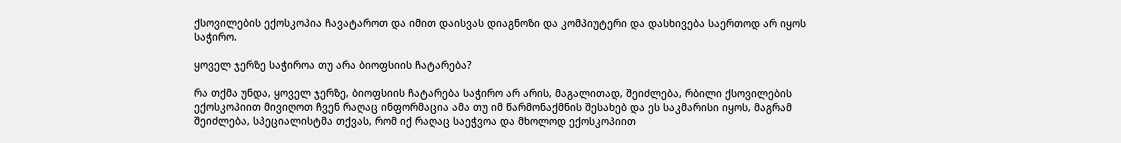ქსოვილების ექოსკოპია ჩავატაროთ და იმით დაისვას დიაგნოზი და კომპიუტერი და დასხივება საერთოდ არ იყოს საჭირო.

ყოველ ჯერზე საჭიროა თუ არა ბიოფსიის ჩატარება?

რა თქმა უნდა, ყოველ ჯერზე, ბიოფსიის ჩატარება საჭირო არ არის, მაგალითად, შეიძლება, რბილი ქსოვილების ექოსკოპიით მივიღოთ ჩვენ რაღაც ინფორმაცია ამა თუ იმ წარმონაქმნის შესახებ და ეს საკმარისი იყოს, მაგრამ შეიძლება, სპეციალისტმა თქვას, რომ იქ რაღაც საეჭვოა და მხოლოდ ექოსკოპიით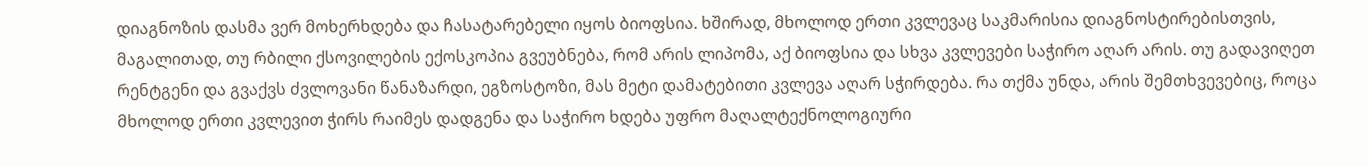დიაგნოზის დასმა ვერ მოხერხდება და ჩასატარებელი იყოს ბიოფსია. ხშირად, მხოლოდ ერთი კვლევაც საკმარისია დიაგნოსტირებისთვის, მაგალითად, თუ რბილი ქსოვილების ექოსკოპია გვეუბნება, რომ არის ლიპომა, აქ ბიოფსია და სხვა კვლევები საჭირო აღარ არის. თუ გადავიღეთ რენტგენი და გვაქვს ძვლოვანი წანაზარდი, ეგზოსტოზი, მას მეტი დამატებითი კვლევა აღარ სჭირდება. რა თქმა უნდა, არის შემთხვევებიც, როცა მხოლოდ ერთი კვლევით ჭირს რაიმეს დადგენა და საჭირო ხდება უფრო მაღალტექნოლოგიური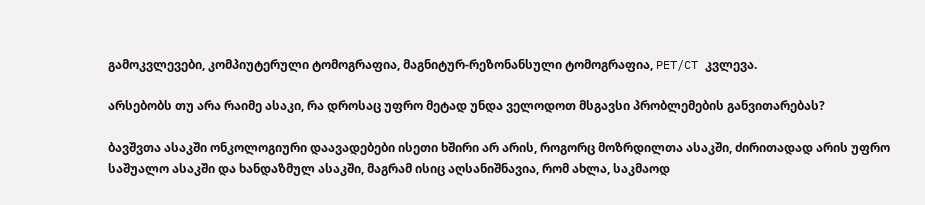გამოკვლევები, კომპიუტერული ტომოგრაფია, მაგნიტურ-რეზონანსული ტომოგრაფია, PET/CT კვლევა.

არსებობს თუ არა რაიმე ასაკი, რა დროსაც უფრო მეტად უნდა ველოდოთ მსგავსი პრობლემების განვითარებას?

ბავშვთა ასაკში ონკოლოგიური დაავადებები ისეთი ხშირი არ არის, როგორც მოზრდილთა ასაკში, ძირითადად არის უფრო საშუალო ასაკში და ხანდაზმულ ასაკში, მაგრამ ისიც აღსანიშნავია, რომ ახლა, საკმაოდ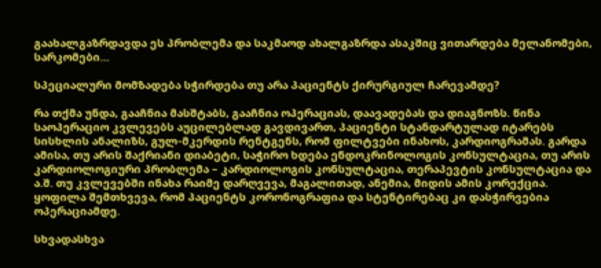გაახალგაზრდავდა ეს პრობლემა და საკმაოდ ახალგაზრდა ასაკშიც ვითარდება მელანომები, სარკომები…

სპეციალური მომზადება სჭირდება თუ არა პაციენტს ქირურგიულ ჩარევამდე?

რა თქმა უნდა, გააჩნია მასშტაბს, გააჩნია ოპერაციას, დაავადებას და დიაგნოზს. წინა საოპერაციო კვლევებს აუცილებლად გავდივართ, პაციენტი სტანდარტულად იტარებს სისხლის ანალიზს, გულ-მკერდის რენტგენს, რომ ფილტვები ინახოს, კარდიოგრამას. გარდა ამისა, თუ არის შაქრიანი დიაბეტი, საჭირო ხდება ენდოკრინოლოგის კონსულტაცია, თუ არის კარდიოლოგიური პრობლემა – კარდიოლოგის კონსულტაცია, თერაპევტის კონსულტაცია და ა.შ. თუ კვლევებში ინახა რაიმე დარღვევა, მაგალითად, ანემია, მიდის ამის კორექცია. ყოფილა შემთხვევა, რომ პაციენტს კორონოგრაფია და სტენტირებაც კი დასჭირვებია ოპერაციამდე.

სხვადასხვა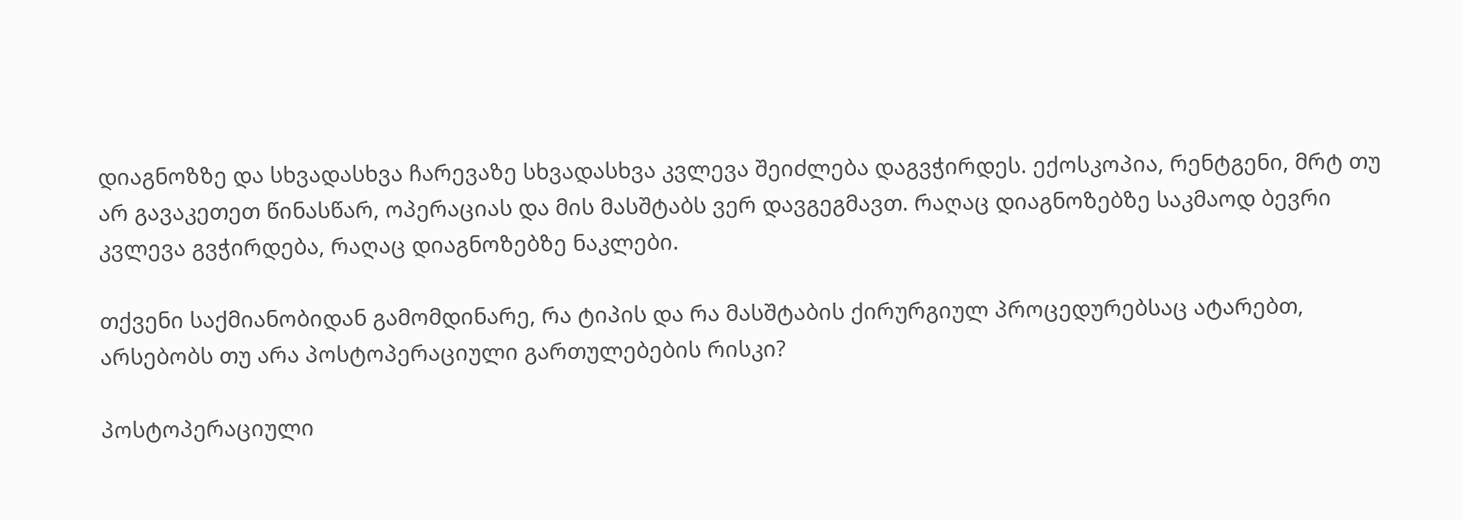დიაგნოზზე და სხვადასხვა ჩარევაზე სხვადასხვა კვლევა შეიძლება დაგვჭირდეს. ექოსკოპია, რენტგენი, მრტ თუ არ გავაკეთეთ წინასწარ, ოპერაციას და მის მასშტაბს ვერ დავგეგმავთ. რაღაც დიაგნოზებზე საკმაოდ ბევრი კვლევა გვჭირდება, რაღაც დიაგნოზებზე ნაკლები.

თქვენი საქმიანობიდან გამომდინარე, რა ტიპის და რა მასშტაბის ქირურგიულ პროცედურებსაც ატარებთ, არსებობს თუ არა პოსტოპერაციული გართულებების რისკი?

პოსტოპერაციული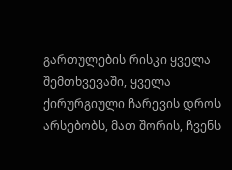გართულების რისკი ყველა შემთხვევაში, ყველა  ქირურგიული ჩარევის დროს არსებობს, მათ შორის, ჩვენს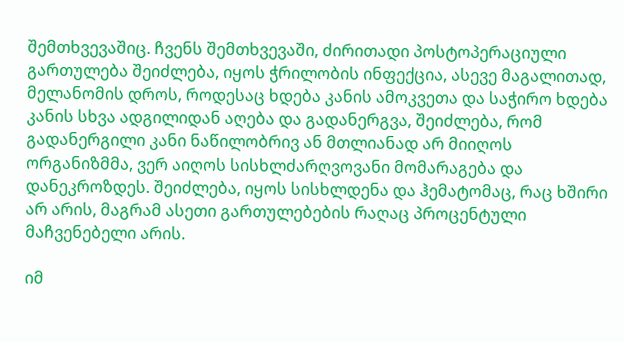შემთხვევაშიც. ჩვენს შემთხვევაში, ძირითადი პოსტოპერაციული გართულება შეიძლება, იყოს ჭრილობის ინფექცია, ასევე მაგალითად, მელანომის დროს, როდესაც ხდება კანის ამოკვეთა და საჭირო ხდება კანის სხვა ადგილიდან აღება და გადანერგვა, შეიძლება, რომ გადანერგილი კანი ნაწილობრივ ან მთლიანად არ მიიღოს ორგანიზმმა, ვერ აიღოს სისხლძარღვოვანი მომარაგება და დანეკროზდეს. შეიძლება, იყოს სისხლდენა და ჰემატომაც, რაც ხშირი არ არის, მაგრამ ასეთი გართულებების რაღაც პროცენტული მაჩვენებელი არის.

იმ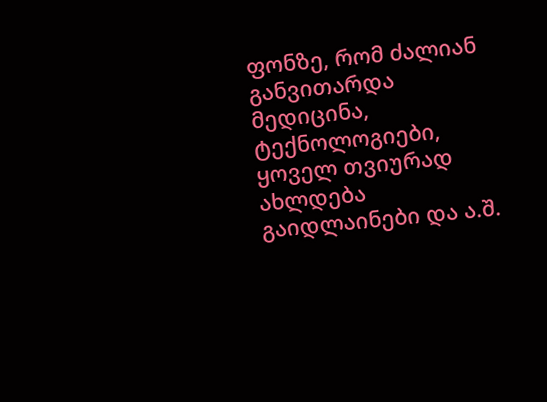ფონზე, რომ ძალიან განვითარდა მედიცინა, ტექნოლოგიები, ყოველ თვიურად ახლდება გაიდლაინები და ა.შ.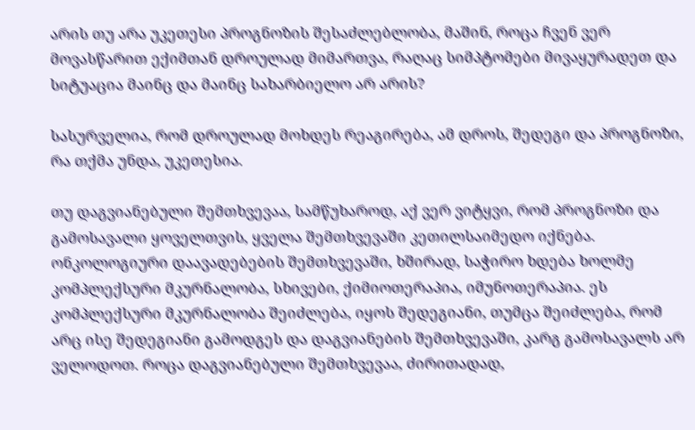არის თუ არა უკეთესი პროგნოზის შესაძლებლობა, მაშინ, როცა ჩვენ ვერ მოვასწარით ექიმთან დროულად მიმართვა, რაღაც სიმპტომები მივაყურადეთ და სიტუაცია მაინც და მაინც სახარბიელო არ არის?

სასურველია, რომ დროულად მოხდეს რეაგირება, ამ დროს, შედეგი და პროგნოზი, რა თქმა უნდა, უკეთესია.

თუ დაგვიანებული შემთხვევაა, სამწუხაროდ, აქ ვერ ვიტყვი, რომ პროგნოზი და გამოსავალი ყოველთვის, ყველა შემთხვევაში კეთილსაიმედო იქნება. ონკოლოგიური დაავადებების შემთხვევაში, ხშირად, საჭირო ხდება ხოლმე კომპლექსური მკურნალობა, სხივები, ქიმიოთერაპია, იმუნოთერაპია. ეს კომპლექსური მკურნალობა შეიძლება, იყოს შედეგიანი, თუმცა შეიძლება, რომ არც ისე შედეგიანი გამოდგეს და დაგვიანების შემთხვევაში, კარგ გამოსავალს არ ველოდოთ. როცა დაგვიანებული შემთხვევაა, ძირითადად,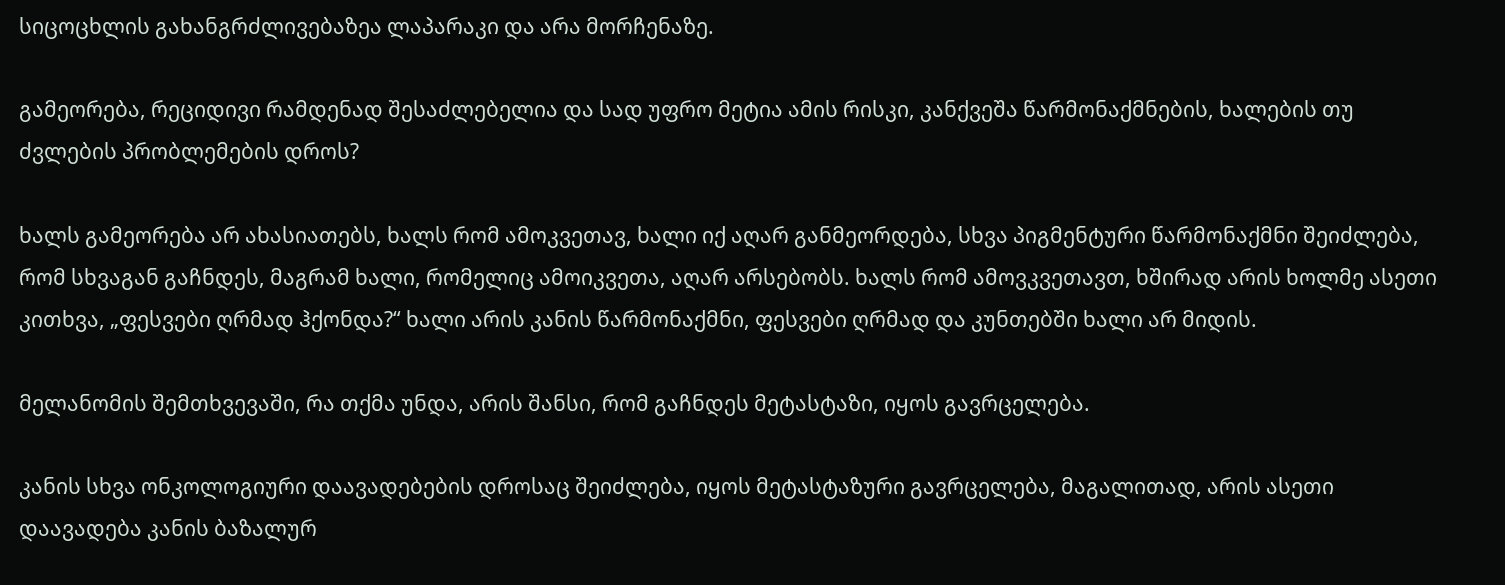სიცოცხლის გახანგრძლივებაზეა ლაპარაკი და არა მორჩენაზე.

გამეორება, რეციდივი რამდენად შესაძლებელია და სად უფრო მეტია ამის რისკი, კანქვეშა წარმონაქმნების, ხალების თუ ძვლების პრობლემების დროს?

ხალს გამეორება არ ახასიათებს, ხალს რომ ამოკვეთავ, ხალი იქ აღარ განმეორდება, სხვა პიგმენტური წარმონაქმნი შეიძლება, რომ სხვაგან გაჩნდეს, მაგრამ ხალი, რომელიც ამოიკვეთა, აღარ არსებობს. ხალს რომ ამოვკვეთავთ, ხშირად არის ხოლმე ასეთი კითხვა, „ფესვები ღრმად ჰქონდა?“ ხალი არის კანის წარმონაქმნი, ფესვები ღრმად და კუნთებში ხალი არ მიდის.

მელანომის შემთხვევაში, რა თქმა უნდა, არის შანსი, რომ გაჩნდეს მეტასტაზი, იყოს გავრცელება.

კანის სხვა ონკოლოგიური დაავადებების დროსაც შეიძლება, იყოს მეტასტაზური გავრცელება, მაგალითად, არის ასეთი დაავადება კანის ბაზალურ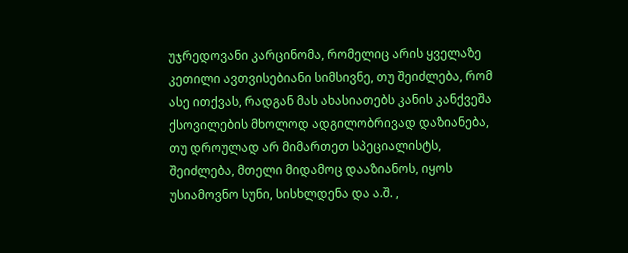უჯრედოვანი კარცინომა, რომელიც არის ყველაზე კეთილი ავთვისებიანი სიმსივნე, თუ შეიძლება, რომ ასე ითქვას, რადგან მას ახასიათებს კანის კანქვეშა ქსოვილების მხოლოდ ადგილობრივად დაზიანება, თუ დროულად არ მიმართეთ სპეციალისტს, შეიძლება, მთელი მიდამოც დააზიანოს, იყოს უსიამოვნო სუნი, სისხლდენა და ა.შ. ,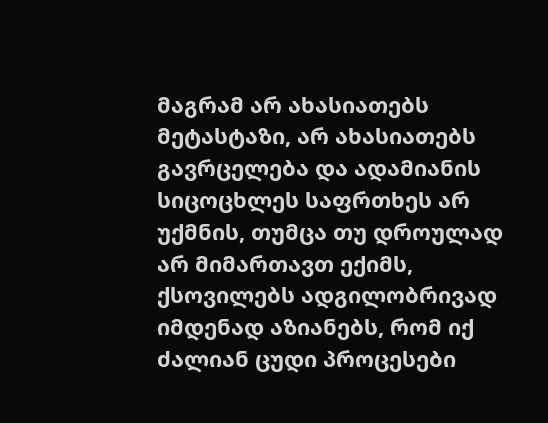მაგრამ არ ახასიათებს მეტასტაზი, არ ახასიათებს გავრცელება და ადამიანის სიცოცხლეს საფრთხეს არ უქმნის, თუმცა თუ დროულად არ მიმართავთ ექიმს, ქსოვილებს ადგილობრივად იმდენად აზიანებს, რომ იქ ძალიან ცუდი პროცესები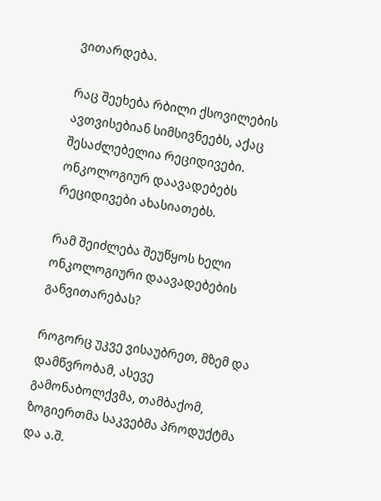ვითარდება.

რაც შეეხება რბილი ქსოვილების ავთვისებიან სიმსივნეებს, აქაც შესაძლებელია რეციდივები. ონკოლოგიურ დაავადებებს რეციდივები ახასიათებს.

რამ შეიძლება შეუწყოს ხელი ონკოლოგიური დაავადებების განვითარებას?

როგორც უკვე ვისაუბრეთ, მზემ და დამწვრობამ, ასევე გამონაბოლქვმა, თამბაქომ, ზოგიერთმა საკვებმა პროდუქტმა და ა.შ.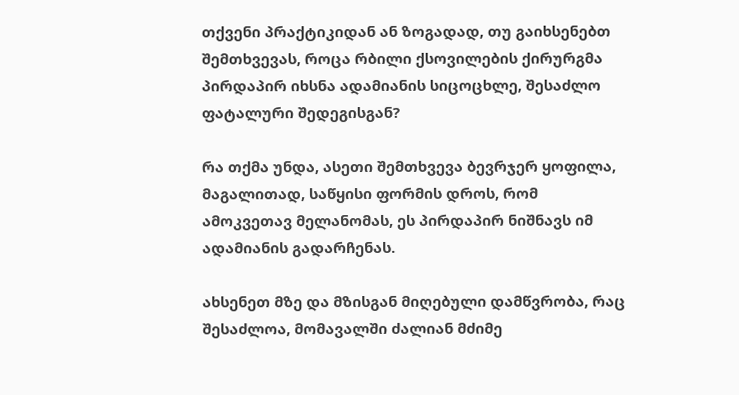თქვენი პრაქტიკიდან ან ზოგადად, თუ გაიხსენებთ შემთხვევას, როცა რბილი ქსოვილების ქირურგმა პირდაპირ იხსნა ადამიანის სიცოცხლე, შესაძლო ფატალური შედეგისგან?

რა თქმა უნდა, ასეთი შემთხვევა ბევრჯერ ყოფილა, მაგალითად, საწყისი ფორმის დროს, რომ ამოკვეთავ მელანომას, ეს პირდაპირ ნიშნავს იმ ადამიანის გადარჩენას.

ახსენეთ მზე და მზისგან მიღებული დამწვრობა, რაც შესაძლოა, მომავალში ძალიან მძიმე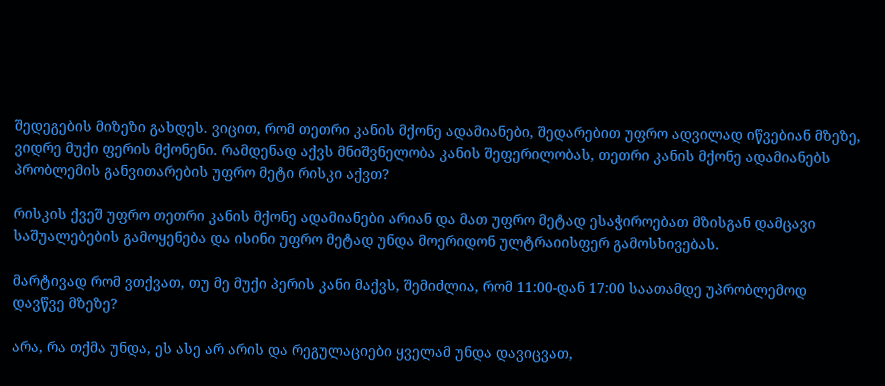შედეგების მიზეზი გახდეს. ვიცით, რომ თეთრი კანის მქონე ადამიანები, შედარებით უფრო ადვილად იწვებიან მზეზე, ვიდრე მუქი ფერის მქონენი. რამდენად აქვს მნიშვნელობა კანის შეფერილობას, თეთრი კანის მქონე ადამიანებს პრობლემის განვითარების უფრო მეტი რისკი აქვთ?

რისკის ქვეშ უფრო თეთრი კანის მქონე ადამიანები არიან და მათ უფრო მეტად ესაჭიროებათ მზისგან დამცავი საშუალებების გამოყენება და ისინი უფრო მეტად უნდა მოერიდონ ულტრაიისფერ გამოსხივებას.

მარტივად რომ ვთქვათ, თუ მე მუქი პერის კანი მაქვს, შემიძლია, რომ 11:00-დან 17:00 საათამდე უპრობლემოდ დავწვე მზეზე?

არა, რა თქმა უნდა, ეს ასე არ არის და რეგულაციები ყველამ უნდა დავიცვათ,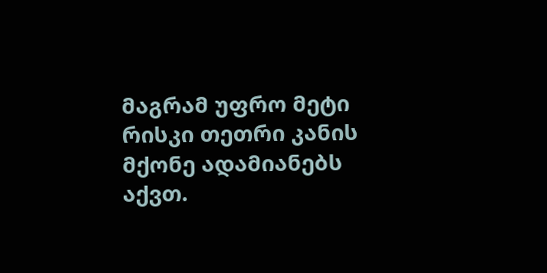მაგრამ უფრო მეტი რისკი თეთრი კანის მქონე ადამიანებს აქვთ.